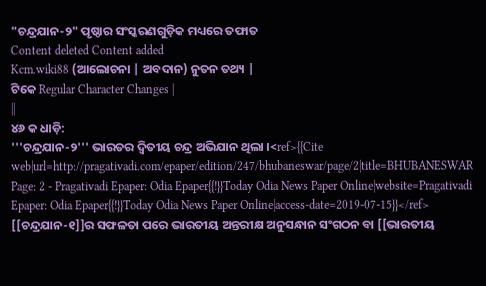"ଚନ୍ଦ୍ରଯାନ-୨" ପୃଷ୍ଠାର ସଂସ୍କରଣଗୁଡ଼ିକ ମଧ୍ୟରେ ତଫାତ
Content deleted Content added
Kcm.wiki88 (ଆଲୋଚନା | ଅବଦାନ) ନୁତନ ତଥ୍ୟ |
ଟିକେ Regular Character Changes |
||
୪୬ କ ଧାଡ଼ି:
'''ଚନ୍ଦ୍ରଯାନ-୨''' ଭାରତର ଦ୍ୱିତୀୟ ଚନ୍ଦ୍ର ଅଭିଯାନ ଥିଲା ।<ref>{{Cite web|url=http://pragativadi.com/epaper/edition/247/bhubaneswar/page/2|title=BHUBANESWAR Page: 2 - Pragativadi Epaper: Odia Epaper{{!}}Today Odia News Paper Online|website=Pragativadi Epaper: Odia Epaper{{!}}Today Odia News Paper Online|access-date=2019-07-15}}</ref> [[ଚନ୍ଦ୍ରଯାନ-୧]]ର ସଫଳତା ପରେ ଭାରତୀୟ ଅନ୍ତରୀକ୍ଷ ଅନୁସନ୍ଧାନ ସଂଗଠନ ବା [[ଭାରତୀୟ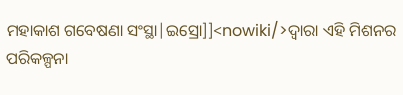ମହାକାଶ ଗବେଷଣା ସଂସ୍ଥା|ଇସ୍ରୋ]]<nowiki/>ଦ୍ୱାରା ଏହି ମିଶନର ପରିକଳ୍ପନା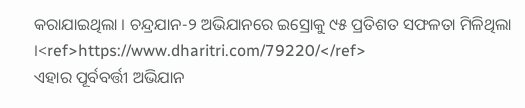କରାଯାଇଥିଲା । ଚନ୍ଦ୍ରଯାନ-୨ ଅଭିଯାନରେ ଇସ୍ରୋକୁ ୯୫ ପ୍ରତିଶତ ସଫଳତା ମିଳିଥିଲା ।<ref>https://www.dharitri.com/79220/</ref>
ଏହାର ପୂର୍ବବର୍ତ୍ତୀ ଅଭିଯାନ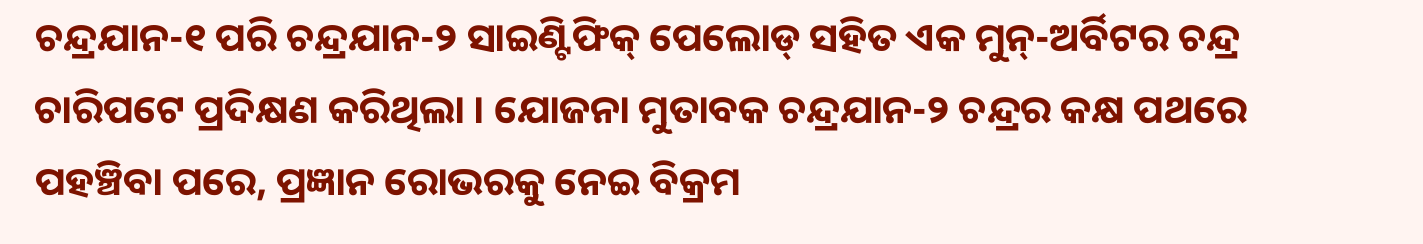ଚନ୍ଦ୍ରଯାନ-୧ ପରି ଚନ୍ଦ୍ରଯାନ-୨ ସାଇଣ୍ଟିଫିକ୍ ପେଲୋଡ୍ ସହିତ ଏକ ମୁନ୍-ଅର୍ବିଟର ଚନ୍ଦ୍ର ଚାରିପଟେ ପ୍ରଦିକ୍ଷଣ କରିଥିଲା । ଯୋଜନା ମୁତାବକ ଚନ୍ଦ୍ରଯାନ-୨ ଚନ୍ଦ୍ରର କକ୍ଷ ପଥରେ ପହଞ୍ଚିବା ପରେ, ପ୍ରଜ୍ଞାନ ରୋଭରକୁ ନେଇ ବିକ୍ରମ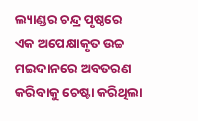ଲ୍ୟାଣ୍ଡର ଚନ୍ଦ୍ର ପୃଷ୍ଠରେ ଏକ ଅପେକ୍ଷାକୃତ ଉଚ୍ଚ ମଇଦାନରେ ଅବତରଣ କରିବାକୁ ଚେଷ୍ଟା କରିଥିଲା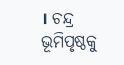। ଚନ୍ଦ୍ର ଭୂମିପୃଷ୍ଠକୁ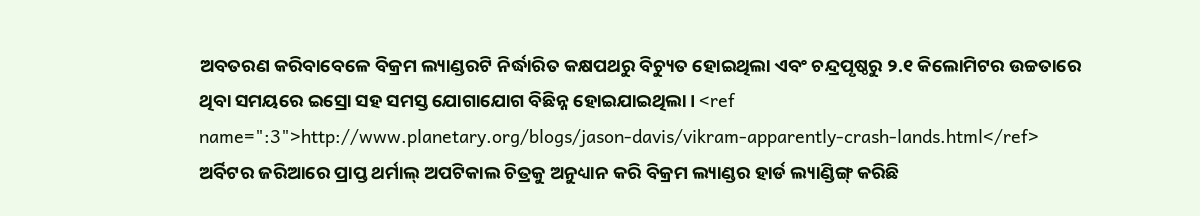ଅବତରଣ କରିବାବେଳେ ବିକ୍ରମ ଲ୍ୟାଣ୍ଡରଟି ନିର୍ଦ୍ଧାରିତ କକ୍ଷପଥରୁ ବିଚ୍ୟୁତ ହୋଇଥିଲା ଏବଂ ଚନ୍ଦ୍ରପୃଷ୍ଠରୁ ୨.୧ କିଲୋମିଟର ଉଚ୍ଚତାରେ ଥିବା ସମୟରେ ଇସ୍ରୋ ସହ ସମସ୍ତ ଯୋଗାଯୋଗ ବିଛିନ୍ନ ହୋଇଯାଇଥିଲା। <ref name=":3">http://www.planetary.org/blogs/jason-davis/vikram-apparently-crash-lands.html</ref> ଅର୍ବିଟର ଜରିଆରେ ପ୍ରାପ୍ତ ଥର୍ମାଲ୍ ଅପଟିକାଲ ଚିତ୍ରକୁ ଅନୁଧ୍ୟାନ କରି ବିକ୍ରମ ଲ୍ୟାଣ୍ଡର ହାର୍ଡ ଲ୍ୟାଣ୍ଡିଙ୍ଗ୍ କରିଛି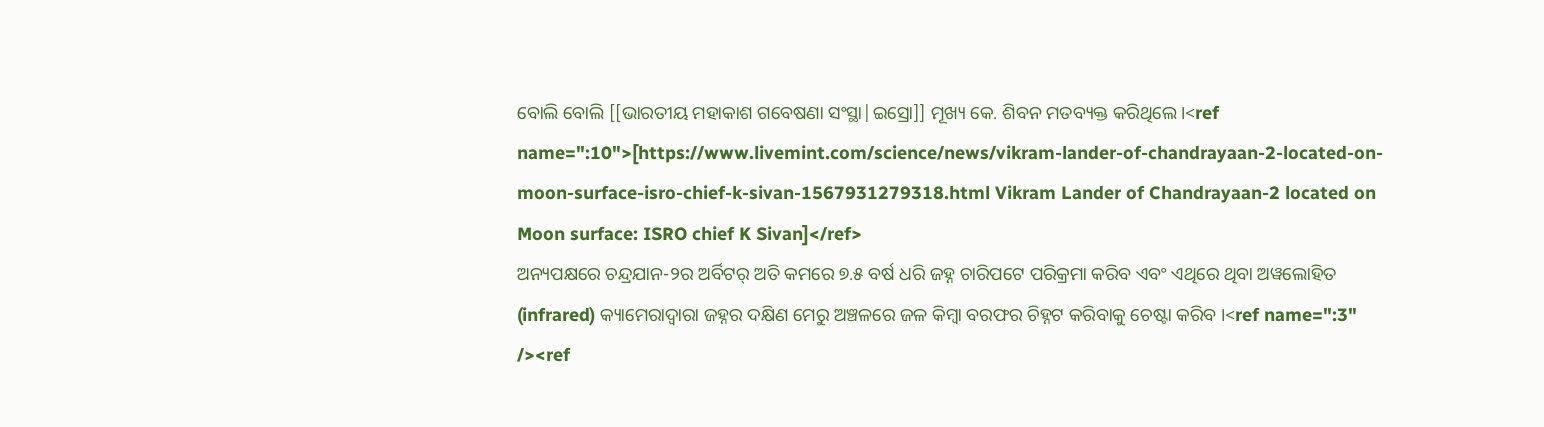ବୋଲି ବୋଲି [[ଭାରତୀୟ ମହାକାଶ ଗବେଷଣା ସଂସ୍ଥା|ଇସ୍ରୋ]] ମୂଖ୍ୟ କେ. ଶିବନ ମତବ୍ୟକ୍ତ କରିଥିଲେ।<ref name=":10">[https://www.livemint.com/science/news/vikram-lander-of-chandrayaan-2-located-on-moon-surface-isro-chief-k-sivan-1567931279318.html Vikram Lander of Chandrayaan-2 located on Moon surface: ISRO chief K Sivan]</ref>
ଅନ୍ୟପକ୍ଷରେ ଚନ୍ଦ୍ରଯାନ-୨ର ଅର୍ବିଟର୍ ଅତି କମରେ ୭.୫ ବର୍ଷ ଧରି ଜହ୍ନ ଚାରିପଟେ ପରିକ୍ରମା କରିବ ଏବଂ ଏଥିରେ ଥିବା ଅୱଲୋହିତ (infrared) କ୍ୟାମେରାଦ୍ୱାରା ଜହ୍ନର ଦକ୍ଷିଣ ମେରୁ ଅଞ୍ଚଳରେ ଜଳ କିମ୍ବା ବରଫର ଚିହ୍ନଟ କରିବାକୁ ଚେଷ୍ଟା କରିବ ।<ref name=":3" /><ref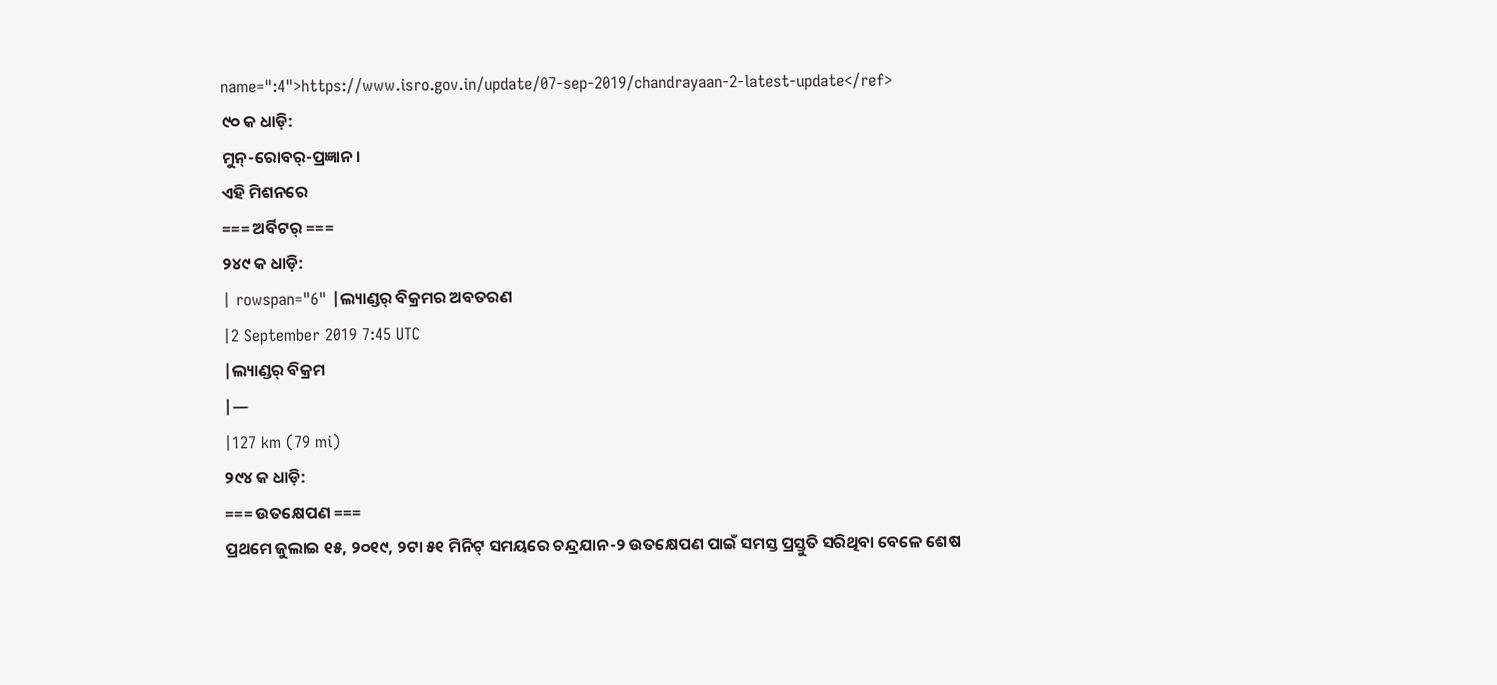name=":4">https://www.isro.gov.in/update/07-sep-2019/chandrayaan-2-latest-update</ref>
୯୦ କ ଧାଡ଼ି:
ମୁନ୍-ରୋବର୍-ପ୍ରଜ୍ଞାନ ।
ଏହି ମିଶନରେ
=== ଅର୍ବିଟର୍ ===
୨୪୯ କ ଧାଡ଼ି:
| rowspan="6" |ଲ୍ୟାଣ୍ଡର୍ ବିକ୍ରମର ଅବତରଣ
|2 September 2019 7:45 UTC
|ଲ୍ୟାଣ୍ଡର୍ ବିକ୍ରମ
|—
|127 km (79 mi)
୨୯୪ କ ଧାଡ଼ି:
=== ଉତକ୍ଷେପଣ ===
ପ୍ରଥମେ ଜୁଲାଇ ୧୫, ୨୦୧୯, ୨ଟା ୫୧ ମିନିଟ୍ ସମୟରେ ଚନ୍ଦ୍ରଯାନ-୨ ଉତକ୍ଷେପଣ ପାଇଁ ସମସ୍ତ ପ୍ରସ୍ତୁତି ସରିଥିବା ବେଳେ ଶେଷ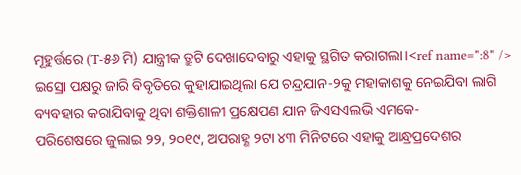ମୂହୁର୍ତ୍ତରେ (T-୫୬ ମି) ଯାନ୍ତ୍ରୀକ ତ୍ରୁଟି ଦେଖାଦେବାରୁ ଏହାକୁ ସ୍ଥଗିତ କରାଗଲା।<ref name=":8" /> ଇସ୍ରୋ ପକ୍ଷରୁ ଜାରି ବିବୃତିରେ କୁହାଯାଇଥିଲା ଯେ ଚନ୍ଦ୍ରଯାନ-୨କୁ ମହାକାଶକୁ ନେଇଯିବା ଲାଗି ବ୍ୟବହାର କରାଯିବାକୁ ଥିବା ଶକ୍ତିଶାଳୀ ପ୍ରକ୍ଷେପଣ ଯାନ ଜିଏସଏଲଭି ଏମକେ-
ପରିଶେଷରେ ଜୁଲାଇ ୨୨, ୨୦୧୯, ଅପରାହ୍ଣ ୨ଟା ୪୩ ମିନିଟରେ ଏହାକୁ ଆନ୍ଧ୍ରପ୍ରଦେଶର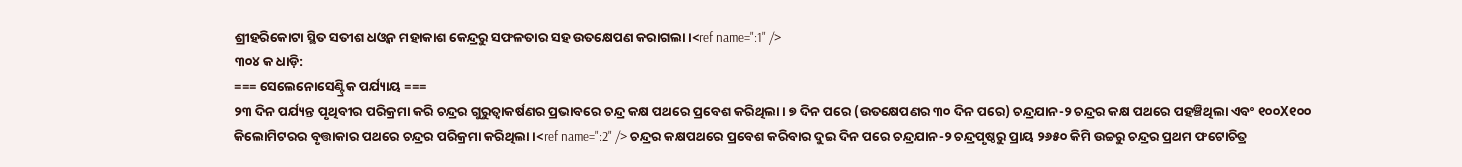ଶ୍ରୀହରିକୋଟା ସ୍ଥିତ ସତୀଶ ଧଓ୍ଵନ ମହାକାଶ କେନ୍ଦ୍ରରୁ ସଫଳତାର ସହ ଉତକ୍ଷେପଣ କରାଗଲା।<ref name=":1" />
୩୦୪ କ ଧାଡ଼ି:
=== ସେଲେନୋସେଣ୍ଟ୍ରିକ ପର୍ଯ୍ୟାୟ ===
୨୩ ଦିନ ପର୍ଯ୍ୟନ୍ତ ପୃଥିବୀର ପରିକ୍ରମା କରି ଚନ୍ଦ୍ରର ଗୁରୁତ୍ୱାକର୍ଷଣର ପ୍ରଭାବରେ ଚନ୍ଦ୍ର କକ୍ଷ ପଥରେ ପ୍ରବେଶ କରିଥିଲା । ୭ ଦିନ ପରେ (ଉତକ୍ଷେପଣର ୩୦ ଦିନ ପରେ) ଚନ୍ଦ୍ରଯାନ-୨ ଚନ୍ଦ୍ରର କକ୍ଷ ପଥରେ ପହଞ୍ଚିଥିଲା ଏବଂ ୧୦୦X୧୦୦ କିଲୋମିଟରର ବୃତ୍ତାକାର ପଥରେ ଚନ୍ଦ୍ରର ପରିକ୍ରମା କରିଥିଲା ।<ref name=":2" /> ଚନ୍ଦ୍ରର କକ୍ଷପଥରେ ପ୍ରବେଶ କରିବାର ଦୁଇ ଦିନ ପରେ ଚନ୍ଦ୍ରଯାନ-୨ ଚନ୍ଦ୍ରପୃଷ୍ଠରୁ ପ୍ରାୟ ୨୬୫୦ କିମି ଉଚ୍ଚରୁ ଚନ୍ଦ୍ରର ପ୍ରଥମ ଫଟୋଚିତ୍ର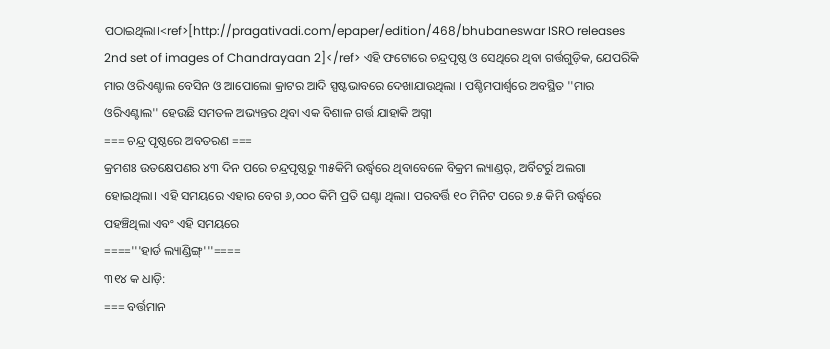ପଠାଇଥିଲା।<ref>[http://pragativadi.com/epaper/edition/468/bhubaneswar ISRO releases 2nd set of images of Chandrayaan 2]</ref> ଏହି ଫଟୋରେ ଚନ୍ଦ୍ରପୃଷ୍ଠ ଓ ସେଥିରେ ଥିବା ଗର୍ତ୍ତଗୁଡ଼ିକ, ଯେପରିକି ମାର ଓରିଏଣ୍ଟାଲ ବେସିନ ଓ ଆପୋଲୋ କ୍ରାଟର ଆଦି ସ୍ପଷ୍ଟଭାବରେ ଦେଖାଯାଉଥିଲା । ପଶ୍ଚିମପାର୍ଶ୍ୱରେ ଅବସ୍ଥିତ ''ମାର ଓରିଏଣ୍ଟାଲ'' ହେଉଛି ସମତଳ ଅଭ୍ୟନ୍ତର ଥିବା ଏକ ବିଶାଳ ଗର୍ତ୍ତ ଯାହାକି ଅଗ୍ନୀ
=== ଚନ୍ଦ୍ର ପୃଷ୍ଠରେ ଅବତରଣ ===
କ୍ରମଶଃ ଉତକ୍ଷେପଣର ୪୩ ଦିନ ପରେ ଚନ୍ଦ୍ରପୃଷ୍ଠରୁ ୩୫କିମି ଉର୍ଦ୍ଧ୍ୱରେ ଥିବାବେଳେ ବିକ୍ରମ ଲ୍ୟାଣ୍ଡର୍, ଅର୍ବିଟର୍ରୁ ଅଲଗା ହୋଇଥିଲା। ଏହି ସମୟରେ ଏହାର ବେଗ ୬,୦୦୦ କିମି ପ୍ରତି ଘଣ୍ଟା ଥିଲା। ପରବର୍ତ୍ତି ୧୦ ମିନିଟ ପରେ ୭.୫ କିମି ଉର୍ଦ୍ଧ୍ୱରେ ପହଞ୍ଚିଥିଲା ଏବଂ ଏହି ସମୟରେ
===='''ହାର୍ଡ ଲ୍ୟାଣ୍ଡିଙ୍ଗ୍'''====
୩୧୪ କ ଧାଡ଼ି:
=== ବର୍ତ୍ତମାନ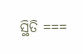ସ୍ଥିତି ===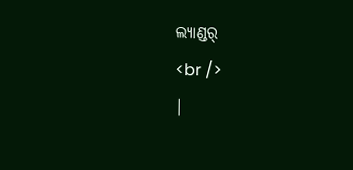ଲ୍ୟାଣ୍ଡର୍
<br />
|